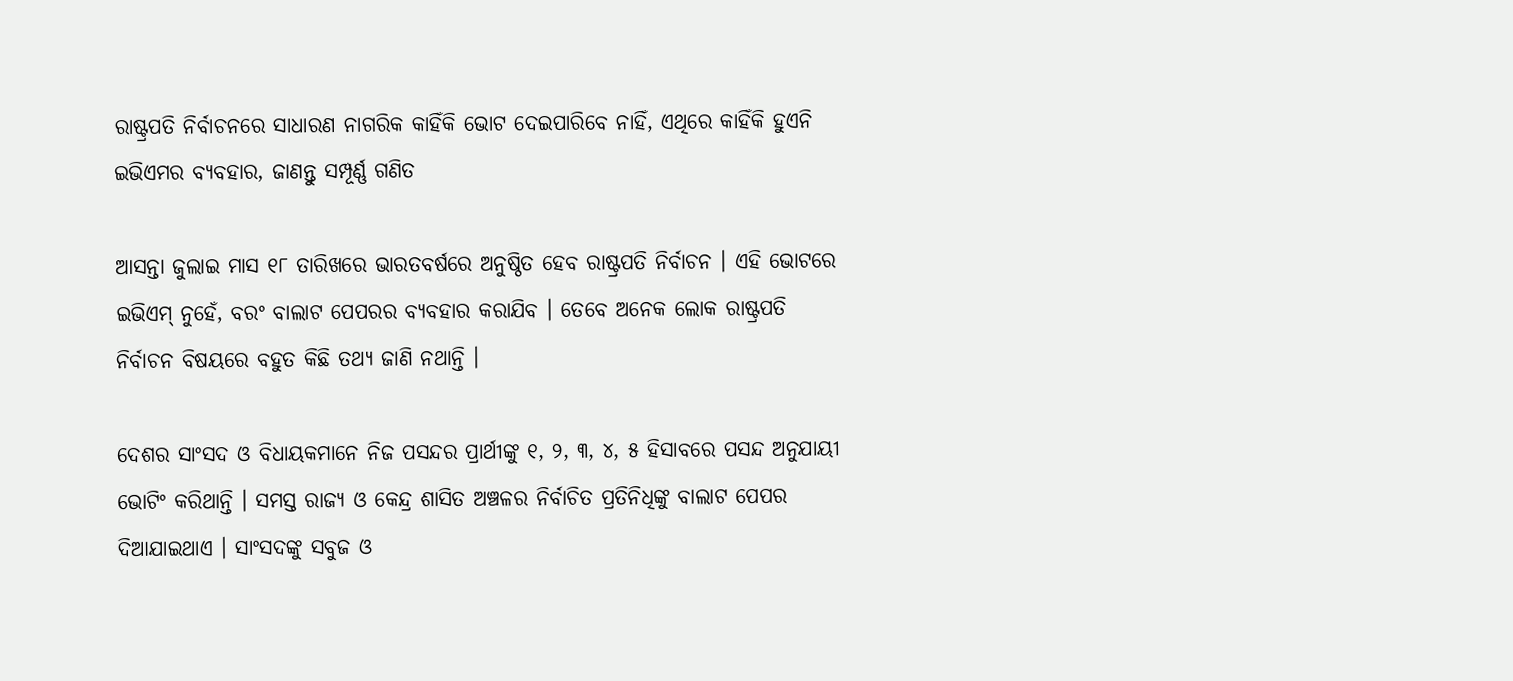ରାଷ୍ଟ୍ରପତି ନିର୍ବାଚନରେ ସାଧାରଣ ନାଗରିକ କାହିଁକି ଭୋଟ ଦେଇପାରିବେ ନାହିଁ, ଏଥିରେ କାହିଁକି ହୁଏନି ଇଭିଏମର ବ୍ୟବହାର, ଜାଣନ୍ତୁ ସମ୍ପୂର୍ଣ୍ଣ ଗଣିତ

ଆସନ୍ତା ଜୁଲାଇ ମାସ ୧୮ ତାରିଖରେ ଭାରତବର୍ଷରେ ଅନୁଷ୍ଠିତ ହେବ ରାଷ୍ଟ୍ରପତି ନିର୍ବାଚନ । ଏହି ଭୋଟରେ ଇଭିଏମ୍ ନୁହେଁ, ବରଂ ବାଲାଟ ପେପରର ବ୍ୟବହାର କରାଯିବ । ତେବେ ଅନେକ ଲୋକ ରାଷ୍ଟ୍ରପତି ନିର୍ବାଚନ ବିଷୟରେ ବହୁତ କିଛି ତଥ୍ୟ ଜାଣି ନଥାନ୍ତି ।

ଦେଶର ସାଂସଦ ଓ ବିଧାୟକମାନେ ନିଜ ପସନ୍ଦର ପ୍ରାର୍ଥୀଙ୍କୁ ୧, ୨, ୩, ୪, ୫ ହିସାବରେ ପସନ୍ଦ ଅନୁଯାୟୀ ଭୋଟିଂ କରିଥାନ୍ତି । ସମସ୍ତ ରାଜ୍ୟ ଓ କେନ୍ଦ୍ର ଶାସିତ ଅଞ୍ଚଳର ନିର୍ବାଚିତ ପ୍ରତିନିଧିଙ୍କୁ ବାଲାଟ ପେପର ଦିଆଯାଇଥାଏ । ସାଂସଦଙ୍କୁ ସବୁଜ ଓ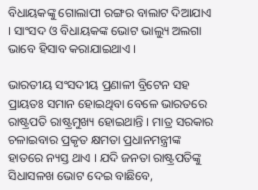ବିଧାୟକଙ୍କୁ ଗୋଲାପୀ ରଙ୍ଗର ବାଲାଟ ଦିଆଯାଏ । ସାଂସଦ ଓ ବିଧାୟକଙ୍କ ଭୋଟ ଭାଲ୍ୟୁ ଅଲଗା ଭାବେ ହିସାବ କରାଯାଇଥାଏ ।

ଭାରତୀୟ ସଂସଦୀୟ ପ୍ରଣାଳୀ ବ୍ରିଟେନ ସହ ପ୍ରାୟତଃ ସମାନ ହୋଇଥିବା ବେଳେ ଭାରତରେ ରାଷ୍ଟ୍ରପତି ରାଷ୍ଟ୍ରମୁଖ୍ୟ ହୋଇଥାନ୍ତି । ମାତ୍ର ସରକାର ଚଳାଇବାର ପ୍ରକୃତ କ୍ଷମତା ପ୍ରଧାନମନ୍ତ୍ରୀଙ୍କ ହାତରେ ନ୍ୟସ୍ତ ଥାଏ । ଯଦି ଜନତା ରାଷ୍ଟ୍ରପତିଙ୍କୁ ସିଧାସଳଖ ଭୋଟ ଦେଇ ବାଛିବେ,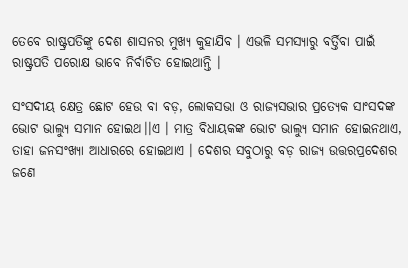ତେବେ ରାଷ୍ଟ୍ରପତିଙ୍କୁ ଦେଶ ଶାସନର ମୁଖ୍ୟ କୁହାଯିବ । ଏଭଳି ସମସ୍ୟାରୁ ବର୍ତ୍ତିବା ପାଇଁ ରାଷ୍ଟ୍ରପତି ପରୋକ୍ଷ ଭାବେ ନିର୍ବାଚିତ ହୋଇଥାନ୍ତି ।

ସଂସଦୀୟ କ୍ଷେତ୍ର ଛୋଟ ହେଉ ବା ବଡ଼, ଲୋକସଭା ଓ ରାଜ୍ୟସଭାର ପ୍ରତ୍ୟେକ ସାଂସଦଙ୍କ ଭୋଟ ଭାଲ୍ୟୁ ସମାନ ହୋଇଥ।।ଏ । ମାତ୍ର ବିଧାୟକଙ୍କ ଭୋଟ ଭାଲ୍ୟୁ ସମାନ ହୋଇନଥାଏ, ତାହା ଜନସଂଖ୍ୟା ଆଧାରରେ ହୋଇଥାଏ । ଦେଶର ସବୁଠାରୁ ବଡ଼ ରାଜ୍ୟ ଉତ୍ତରପ୍ରଦେଶର ଜଣେ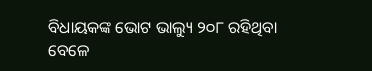ବିଧାୟକଙ୍କ ଭୋଟ ଭାଲ୍ୟୁ ୨୦୮ ରହିଥିବା ବେଳେ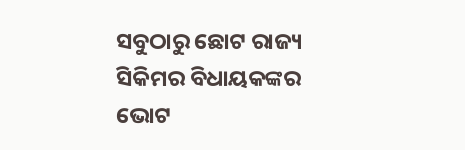ସବୁଠାରୁ ଛୋଟ ରାଜ୍ୟ ସିକିମର ବିଧାୟକଙ୍କର ଭୋଟ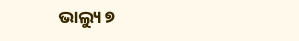ଭାଲ୍ୟୁ ୭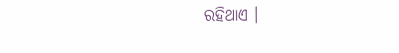ରହିଥାଏ ।